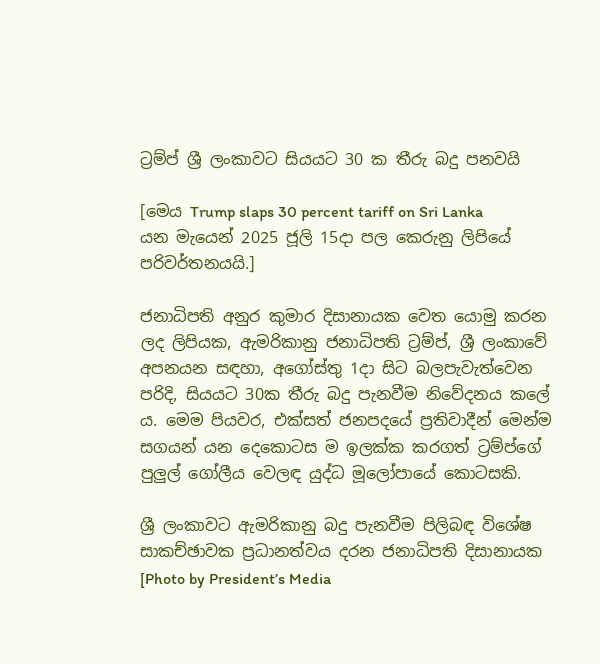ට්‍රම්ප් ශ්‍රී ලංකාවට සියයට 30 ක තීරු බදු පනවයි

[මෙය Trump slaps 30 percent tariff on Sri Lanka
යන මැයෙන් 2025 ජූලි 15දා පල කෙරුනු ලිපියේ පරිවර්තනයයි.]

ජනාධිපති අනුර කුමාර දිසානායක වෙත යොමු කරන ලද ලිපියක, ඇමරිකානු ජනාධිපති ට්‍රම්ප්, ශ්‍රී ලංකාවේ අපනයන සඳහා, අගෝස්තු 1දා සිට බලපැවැත්වෙන පරිදි, සියයට 30ක තීරු බදු පැනවීම නිවේදනය කලේ ය. මෙම පියවර, එක්සත් ජනපදයේ ප්‍රතිවාදීන් මෙන්ම සගයන් යන දෙකොටස ම ඉලක්ක කරගත් ට්‍රම්ප්ගේ පුලුල් ගෝලීය වෙලඳ යුද්ධ මූලෝපායේ කොටසකි.

ශ්‍රී ලංකාවට ඇමරිකානු බදු පැනවීම පිලිබඳ විශේෂ සාකච්ඡාවක ප්‍රධානත්වය දරන ජනාධිපති දිසානායක [Photo by President’s Media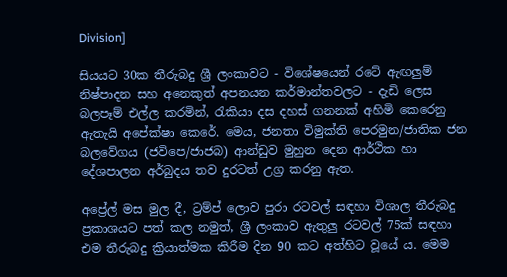Division]

සියයට 30ක තීරුබදු ශ්‍රී ලංකාවට - විශේෂයෙන් රටේ ඇඟලුම් නිෂ්පාදන සහ අනෙකුත් අපනයන කර්මාන්තවලට - දැඩි ලෙස බලපෑම් එල්ල කරමින්, රැකියා දස දහස් ගනනක් අහිමි කෙරෙනු ඇතැයි අපේක්ෂා කෙරේ. මෙය, ජනතා විමුක්ති පෙරමුන/ජාතික ජන බලවේගය (ජවිපෙ/ජාජබ) ආන්ඩුව මුහුන දෙන ආර්ථික හා දේශපාලන අර්බුදය තව දුරටත් උග්‍ර කරනු ඇත.

අප්‍රේල් මස මුල දී, ට්‍රම්ප් ලොව පුරා රටවල් සඳහා විශාල තීරුබදු ප්‍රකාශයට පත් කල නමුත්, ශ්‍රී ලංකාව ඇතුලු රටවල් 75ක් සඳහා එම තීරුබදු ක්‍රියාත්මක කිරීම දින 90 කට අත්හිට වූයේ ය. මෙම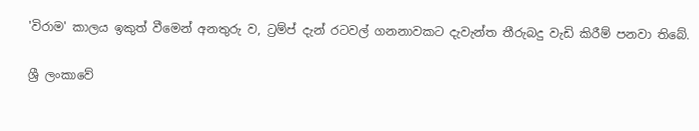'විරාම' කාලය ඉකුත් වීමෙන් අනතුරු ව, ට්‍රම්ප් දැන් රටවල් ගනනාවකට දැවැන්ත තීරුබදු වැඩි කිරීම් පනවා තිබේ.

ශ්‍රී ලංකාවේ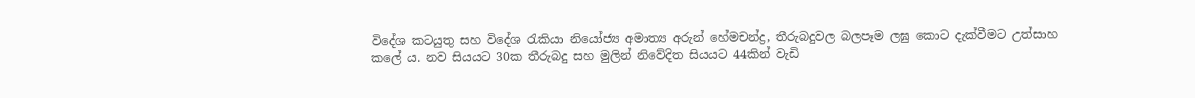විදේශ කටයුතු සහ විදේශ රැකියා නියෝජ්‍ය අමාත්‍ය අරුන් හේමචන්ද්‍ර, තීරුබදුවල බලපෑම ලඝු කොට දැක්වීමට උත්සාහ කලේ ය. නව සියයට 30ක තීරුබදු සහ මුලින් නිවේදිත සියයට 44කින් වැඩි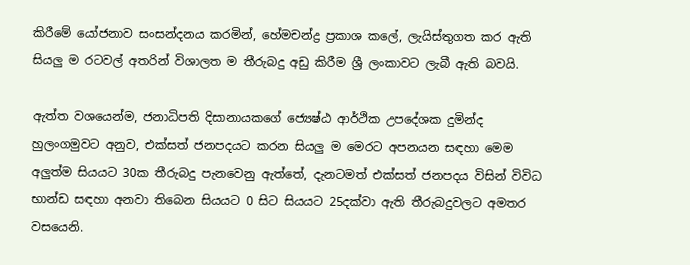කිරීමේ යෝජනාව සංසන්දනය කරමින්, හේමචන්ද්‍ර ප්‍රකාශ කලේ, ලැයිස්තුගත කර ඇති සියලු ම රටවල් අතරින් විශාලත ම තීරුබදු අඩු කිරීම ශ්‍රී ලංකාවට ලැබී ඇති බවයි.

ඇත්ත වශයෙන්ම, ජනාධිපති දිසානායකගේ ජ්‍යෙෂ්ඨ ආර්ථික උපදේශක දුමින්ද හුලංගමුවට අනුව, එක්සත් ජනපදයට කරන සියලු ම මෙරට අපනයන සඳහා මෙම අලුත්ම සියයට 30ක තීරුබදු පැනවෙනු ඇත්තේ, දැනටමත් එක්සත් ජනපදය විසින් විවිධ භාන්ඩ සඳහා අනවා තිබෙන සියයට 0 සිට සියයට 25දක්වා ඇති තීරුබදුවලට අමතර වසයෙනි.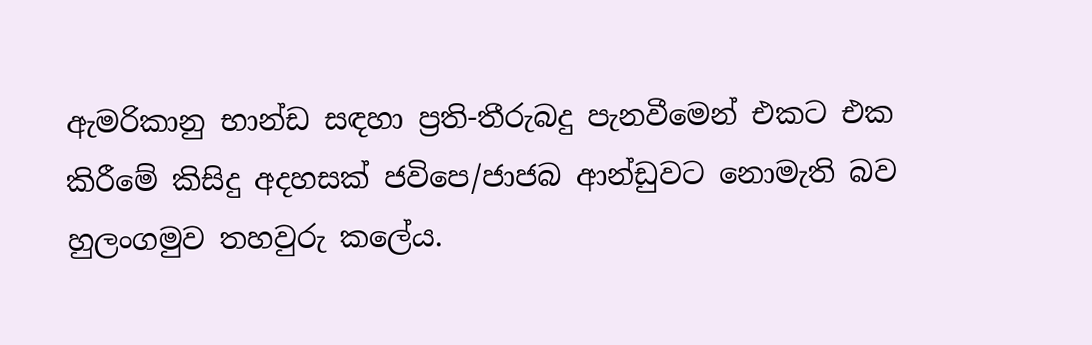ඇමරිකානු භාන්ඩ සඳහා ප්‍රති-තීරුබදු පැනවීමෙන් එකට එක කිරීමේ කිසිදු අදහසක් ජවිපෙ/ජාජබ ආන්ඩුවට නොමැති බව හුලංගමුව තහවුරු කලේය.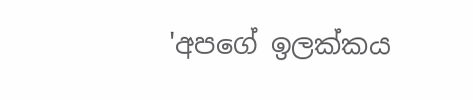'අපගේ ඉලක්කය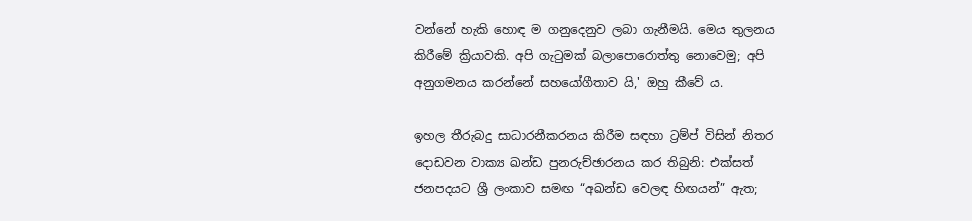වන්නේ හැකි හොඳ ම ගනුදෙනුව ලබා ගැනීමයි. මෙය තුලනය කිරීමේ ක්‍රියාවකි. අපි ගැටුමක් බලාපොරොත්තු නොවෙමු; අපි අනුගමනය කරන්නේ සහයෝගීතාව යි,' ඔහු කීවේ ය.

ඉහල තීරුබදු සාධාරනීකරනය කිරීම සඳහා ට්‍රම්ප් විසින් නිතර දොඩවන වාක්‍ය ඛන්ඩ පුනරුච්ඡාරනය කර තිබුනි: එක්සත් ජනපදයට ශ්‍රී ලංකාව සමඟ “අඛන්ඩ වෙලඳ හිඟයන්” ඇත;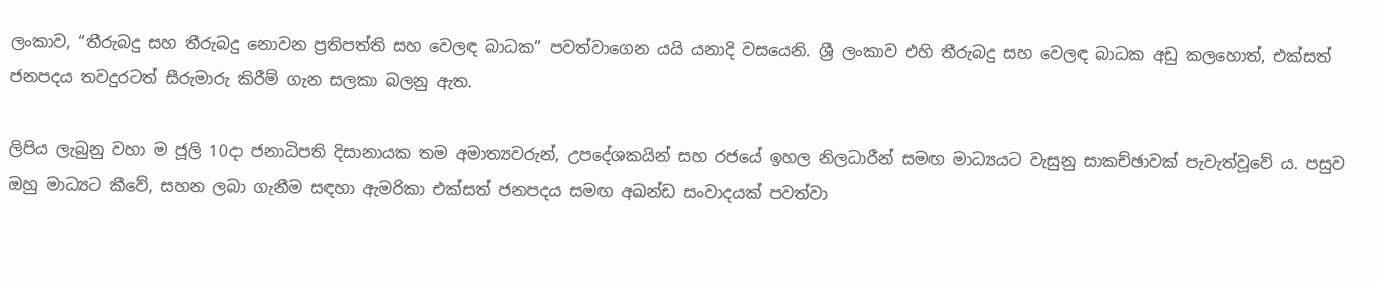ලංකාව, “තීරුබදු සහ තීරුබදු නොවන ප්‍රතිපත්ති සහ වෙලඳ බාධක” පවත්වාගෙන යයි යනාදි වසයෙනි. ශ්‍රී ලංකාව එහි තීරුබදු සහ වෙලඳ බාධක අඩු කලහොත්, එක්සත් ජනපදය තවදුරටත් සීරුමාරු කිරීම් ගැන සලකා බලනු ඇත.

ලිපිය ලැබුනු වහා ම ජූලි 10දා ජනාධිපති දිසානායක තම අමාත්‍යවරුන්, උපදේශකයින් සහ රජයේ ඉහල නිලධාරීන් සමඟ මාධ්‍යයට වැසුනු සාකච්ඡාවක් පැවැත්වූවේ ය. පසුව ඔහු මාධ්‍යට කීවේ, සහන ලබා ගැනීම සඳහා ඇමරිකා එක්සත් ජනපදය සමඟ අඛන්ඩ සංවාදයක් පවත්වා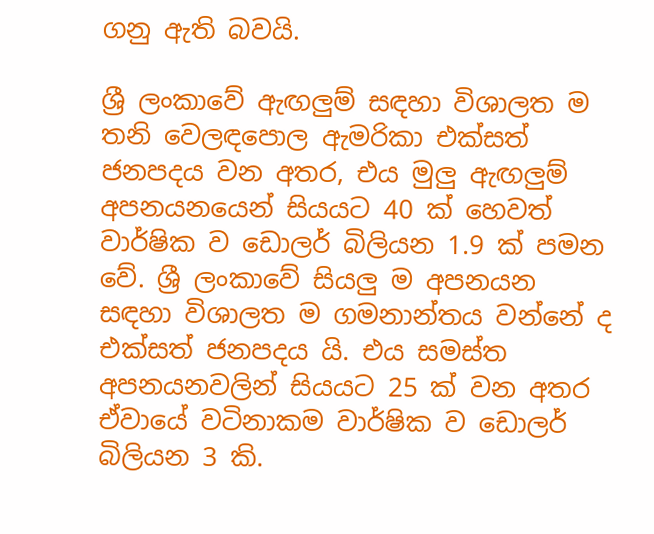ගනු ඇති බවයි.

ශ්‍රී ලංකාවේ ඇඟලුම් සඳහා විශාලත ම තනි වෙලඳපොල ඇමරිකා එක්සත් ජනපදය වන අතර, එය මුලු ඇඟලුම් අපනයනයෙන් සියයට 40 ක් හෙවත් වාර්ෂික ව ඩොලර් බිලියන 1.9 ක් පමන වේ. ශ්‍රී ලංකාවේ සියලු ම අපනයන සඳහා විශාලත ම ගමනාන්තය වන්නේ ද එක්සත් ජනපදය යි. එය සමස්ත අපනයනවලින් සියයට 25 ක් වන අතර ඒවායේ වටිනාකම වාර්ෂික ව ඩොලර් බිලියන 3 කි.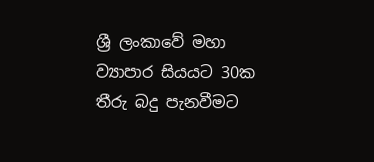ශ්‍රී ලංකාවේ මහා ව්‍යාපාර සියයට 30ක තීරු බදු පැනවීමට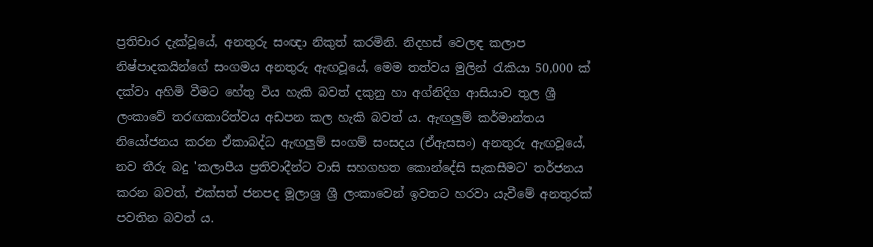ප්‍රතිචාර දැක්වූයේ, අනතුරු සංඥා නිකුත් කරමිනි. නිදහස් වෙලඳ කලාප නිෂ්පාදකයින්ගේ සංගමය අනතුරු ඇඟවූයේ, මෙම තත්වය මුලින් රැකියා 50,000 ක් දක්වා අහිමි වීමට හේතු විය හැකි බවත් දකුනු හා අග්නිදිග ආසියාව තුල ශ්‍රී ලංකාවේ තරඟකාරිත්වය අඩපන කල හැකි බවත්‍ ය. ඇඟලුම් කර්මාන්තය නියෝජනය කරන ඒකාබද්ධ ඇඟලුම් සංගම් සංසදය (ඒඇසසං) අනතුරු ඇඟවූයේ, නව තීරු බදු 'කලාපීය ප්‍රතිවාදීන්ට වාසි සහගහත කොන්දේසි සැකසීමට' තර්ජනය කරන බවත්, එක්සත් ජනපද මූලාශ්‍ර ශ්‍රී ලංකාවෙන් ඉවතට හරවා යැවීමේ අනතුරක් පවතින බවත් ය.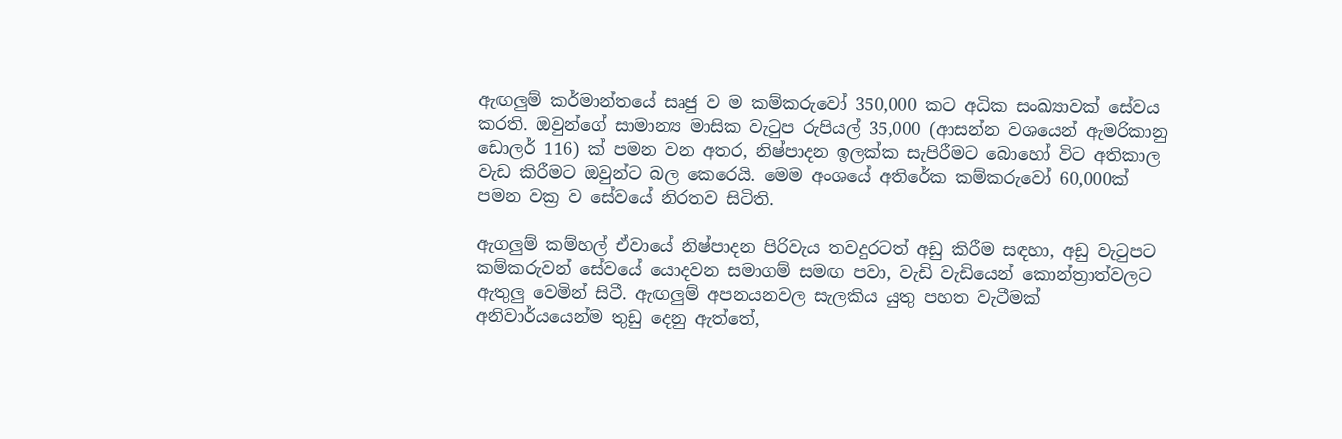ඇඟලුම් කර්මාන්තයේ සෘජු ව ම කම්කරුවෝ 350,000 කට අධික සංඛ්‍යාවක් සේවය කරති. ඔවුන්ගේ සාමාන්‍ය මාසික වැටුප රුපියල් 35,000 (ආසන්න වශයෙන් ඇමරිකානු ඩොලර් 116) ක් පමන වන අතර, නිෂ්පාදන ඉලක්ක සැපිරීමට බොහෝ විට අතිකාල වැඩ කිරීමට ඔවුන්ට බල කෙරෙයි. මෙම අංශයේ අතිරේක කම්කරුවෝ 60,000ක් පමන වක්‍ර ව සේවයේ නිරතව සිටිති.

ඇගලුම් කම්හල් ඒවායේ නිෂ්පාදන පිරිවැය තවදුරටත් අඩු කිරීම සඳහා, අඩු වැටුපට කම්කරුවන් සේවයේ යොදවන සමාගම් සමඟ පවා, වැඩි වැඩියෙන් කොන්ත්‍රාත්වලට ඇතුලු වෙමින් සිටී. ඇඟලුම් අපනයනවල සැලකිය යුතු පහත වැටීමක් අනිවාර්යයෙන්ම තුඩු දෙනු ඇත්තේ,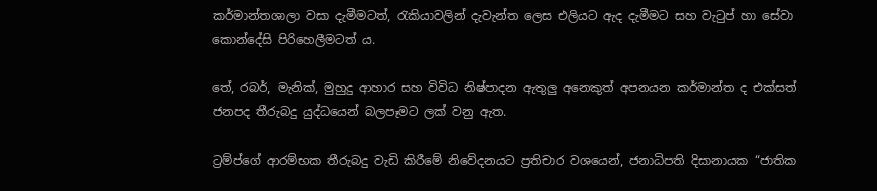කර්මාන්තශාලා වසා දැමීමටත්, රැකියාවලින් දැවැන්ත ලෙස එලියට ඇද දැමීමට සහ වැටුප් හා සේවා කොන්දේසි පිරිහෙලීමටත් ය.

තේ, රබර්, මැනික්, මුහුදු ආහාර සහ විවිධ නිෂ්පාදන ඇතුලු අනෙකුත් අපනයන කර්මාන්ත ද එක්සත් ජනපද තීරුබදු යුද්ධයෙන් බලපෑමට ලක් වනු ඇත.

ට්‍රම්ප්ගේ ආරම්භක තීරුබදු වැඩි කිරීමේ නිවේදනයට ප්‍රතිචාර වශයෙන්, ජනාධිපති දිසානායක “ජාතික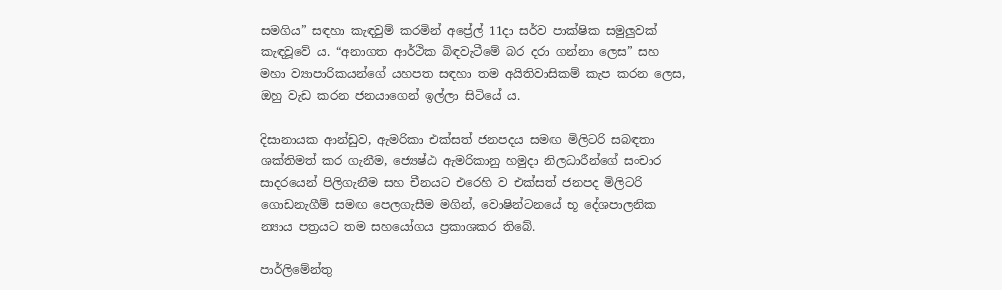සමගිය” සඳහා කැඳවුම් කරමින් අප්‍රේල් 11දා සර්ව පාක්ෂික සමුලුවක් කැඳවූවේ ය. “අනාගත ආර්ථික බිඳවැටීමේ බර දරා ගන්නා ලෙස” සහ මහා ව්‍යාපාරිකයන්ගේ යහපත සඳහා තම අයිතිවාසිකම් කැප කරන ලෙස, ඔහු වැඩ කරන ජනයාගෙන් ඉල්ලා සිටියේ ය.

දිසානායක ආන්ඩුව, ඇමරිකා එක්සත් ජනපදය සමඟ මිලිටරි සබඳතා ශක්තිමත් කර ගැනීම, ජ්‍යෙෂ්ඨ ඇමරිකානු හමුදා නිලධාරීන්ගේ සංචාර සාදරයෙන් පිලිගැනීම සහ චීනයට එරෙහි ව එක්සත් ජනපද මිලිටරි ගොඩනැගීම් සමඟ පෙලගැසීම මගින්, වොෂින්ටනයේ භූ දේශපාලනික න්‍යාය පත්‍රයට තම සහයෝගය ප්‍රකාශකර තිබේ.

පාර්ලිමේන්තු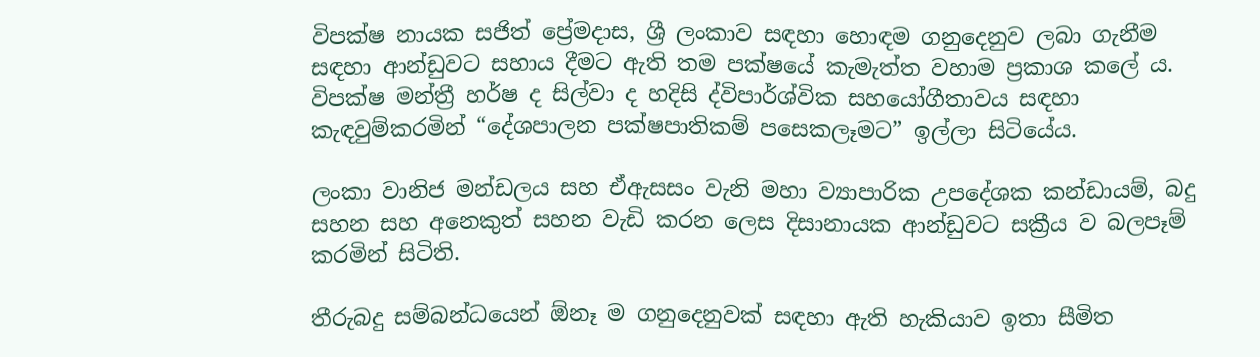විපක්ෂ නායක සජිත් ප්‍රේමදාස, ශ්‍රී ලංකාව සඳහා හොඳම ගනුදෙනුව ලබා ගැනීම සඳහා ආන්ඩුවට සහාය දීමට ඇති තම පක්ෂයේ කැමැත්ත වහාම ප්‍රකාශ කලේ ය. විපක්ෂ මන්ත්‍රී හර්ෂ ද සිල්වා ද හදිසි ද්විපාර්ශ්වික සහයෝගීතාවය සඳහා කැඳවුම්කරමින් “දේශපාලන පක්ෂපාතිකම් පසෙකලෑමට” ඉල්ලා සිටියේය.

ලංකා වානිජ මන්ඩලය සහ ඒඇසසං වැනි මහා ව්‍යාපාරික උපදේශක කන්ඩායම්, බදු සහන සහ අනෙකුත් සහන වැඩි කරන ලෙස දිසානායක ආන්ඩුවට සක්‍රීය ව බලපෑම් කරමින් සිටිති.

තීරුබදු සම්බන්ධයෙන් ඕනෑ ම ගනුදෙනුවක් සඳහා ඇති හැකියාව ඉතා සීමිත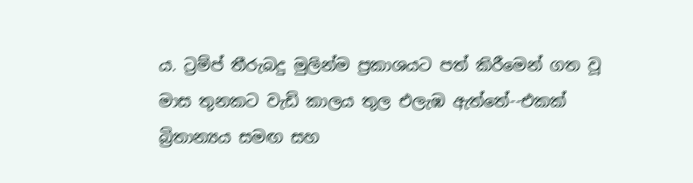ය. ට්‍රම්ප් තීරුබදු මුලින්ම ප්‍රකාශයට පත් කිරීමෙන් ගත වූ මාස තුනකට වැඩි කාලය තුල එලැඹ ඇත්තේ--එකක් බ්‍රිතාන්‍යය සමඟ සහ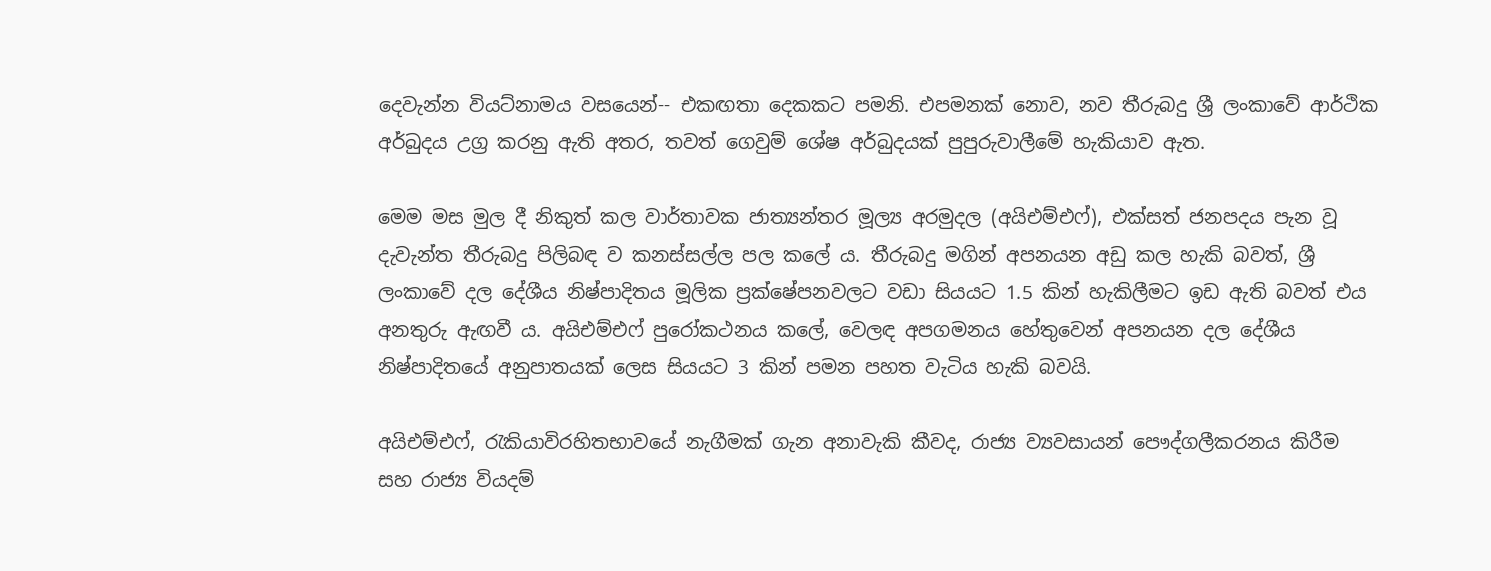දෙවැන්න වියට්නාමය වසයෙන්-- එකඟතා දෙකකට පමනි. එපමනක් නොව, නව තීරුබදු ශ්‍රී ලංකාවේ ආර්ථික අර්බුදය උග්‍ර කරනු ඇති අතර, තවත් ගෙවුම් ශේෂ අර්බුදයක් පුපුරුවාලීමේ හැකියාව ඇත.

මෙම මස මුල දී නිකුත් කල වාර්තාවක ජාත්‍යන්තර මූල්‍ය අරමුදල (අයිඑම්එෆ්), එක්සත් ජනපදය පැන වූ දැවැන්ත තීරුබදු පිලිබඳ ව කනස්සල්ල පල කලේ ය. තීරුබදු මගින් අපනයන අඩු කල හැකි බවත්, ශ්‍රී ලංකාවේ දල දේශීය නිෂ්පාදිතය මූලික ප්‍රක්ෂේපනවලට වඩා සියයට 1.5 කින් හැකිලීමට ඉඩ ඇති බවත් එය අනතුරු ඇඟවී ය. අයිඑම්එෆ් පුරෝකථනය කලේ, වෙලඳ අපගමනය හේතුවෙන් අපනයන දල දේශීය නිෂ්පාදිතයේ අනුපාතයක් ලෙස සියයට 3 කින් පමන පහත වැටිය හැකි බවයි.

අයිඑම්එෆ්, රැකියාවිරහිතභාවයේ නැගීමක් ගැන අනාවැකි කීවද, රාජ්‍ය ව්‍යවසායන් පෞද්ගලීකරනය කිරීම සහ රාජ්‍ය වියදම්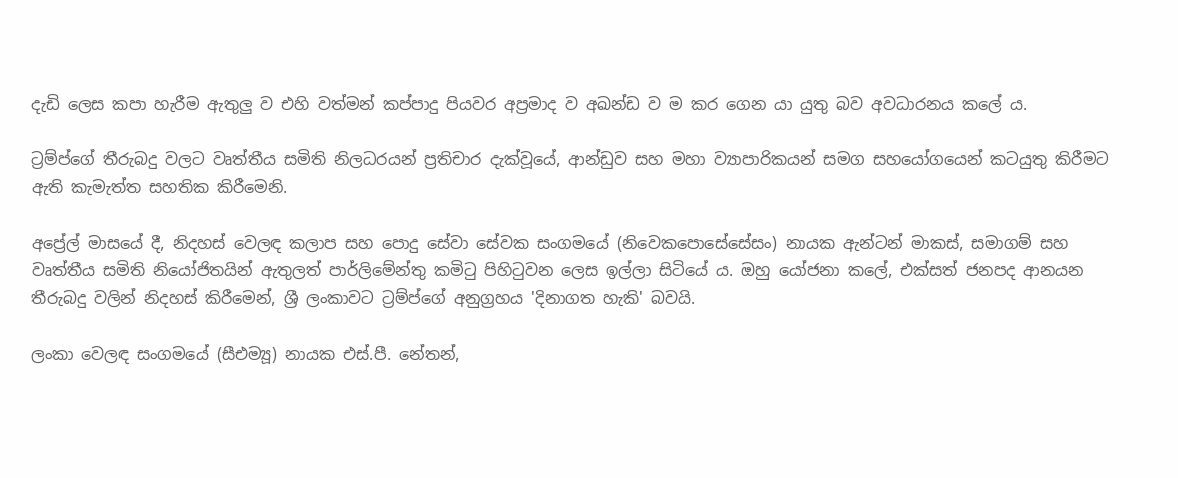දැඩි ලෙස කපා හැරීම ඇතුලු ව එහි වත්මන් කප්පාදු පියවර අප්‍රමාද ව අඛන්ඩ ව ම කර ගෙන යා යුතු බව අවධාරනය කලේ ය.

ට්‍රම්ප්ගේ තීරුබදු වලට වෘත්තීය සමිති නිලධරයන් ප්‍රතිචාර දැක්වූයේ, ආන්ඩුව සහ මහා ව්‍යාපාරිකයන් සමග සහයෝගයෙන් කටයුතු කිරීමට ඇති කැමැත්ත සහතික කිරීමෙනි.

අප්‍රේල් මාසයේ දී, නිදහස් වෙලඳ කලාප සහ පොදු සේවා සේවක සංගමයේ (නිවෙකපොසේසේසං) නායක ඇන්ටන් මාකස්, සමාගම් සහ වෘත්තීය සමිති නියෝජිතයින් ඇතුලත් පාර්ලිමේන්තු කමිටු පිහිටුවන ලෙස ඉල්ලා සිටියේ ය. ඔහු යෝජනා කලේ, එක්සත් ජනපද ආනයන තීරුබදු වලින් නිදහස් කිරීමෙන්, ශ්‍රී ලංකාවට ට්‍රම්ප්ගේ අනුග්‍රහය 'දිනාගත හැකි' බවයි.

ලංකා වෙලඳ සංගමයේ (සීඑම්‍යූ) නායක එස්.පී. නේතන්,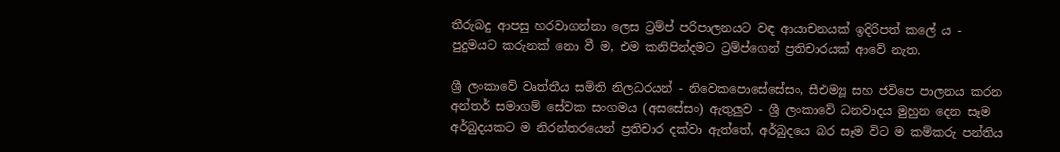තීරුබදු ආපසු හරවාගන්නා ලෙස ට්‍රම්ප් පරිපාලනයට වඳ ආයාචනයක් ඉදිරිපත් කලේ ය - පුදුමයට කරුනක් නො වී ම, එම කනිපින්දමට ට්‍රම්ප්ගෙන් ප්‍රතිචාරයක් ආවේ නැත.

ශ්‍රී ලංකාවේ වෘත්තීය සමිති නිලධරයන් - නිවෙකපොසේසේසං, සීඑම්‍යූ සහ ජවිපෙ පාලනය කරන අන්තර් සමාගම් සේවක සංගමය (අසසේසං) ඇතුලුව - ශ්‍රී ලංකාවේ ධනවාදය මුහුන දෙන සෑම අර්බුදයකට ම නිරන්තරයෙන් ප්‍රතිචාර දක්වා ඇත්තේ, අර්බුදයෙ බර සෑම විට ම කම්කරු පන්තිය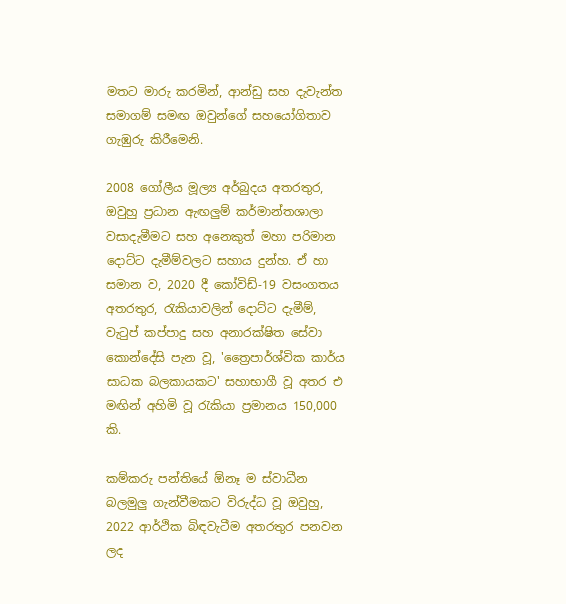මතට මාරු කරමින්, ආන්ඩු සහ දැවැන්ත සමාගම් සමඟ ඔවුන්ගේ සහයෝගිතාව ගැඹුරු කිරීමෙනි.

2008 ගෝලීය මූල්‍ය අර්බුදය අතරතුර, ඔවුහු ප්‍රධාන ඇඟලුම් කර්මාන්තශාලා වසාදැමීමට සහ අනෙකුත් මහා පරිමාන දොට්ට දැමීම්වලට සහාය දුන්හ. ඒ හා සමාන ව, 2020 දී කෝවිඩ්-19 වසංගතය අතරතුර, රැකියාවලින් දොට්ට දැමීම්, වැටුප් කප්පාදු සහ අනාරක්ෂිත සේවා කොන්දේසි පැන වූ, 'ත්‍රෛපාර්ශ්වික කාර්ය සාධක බලකායකට' සහාභාගී වූ අතර එ මඟින් අහිමි වූ රැකියා ප්‍රමානය 150,000 කි.

කම්කරු පන්තියේ ඕනෑ ම ස්වාධීන බලමුලු ගැන්වීමකට විරුද්ධ වූ ඔවුහු, 2022 ආර්ථික බිඳවැටීම අතරතුර පනවන ලද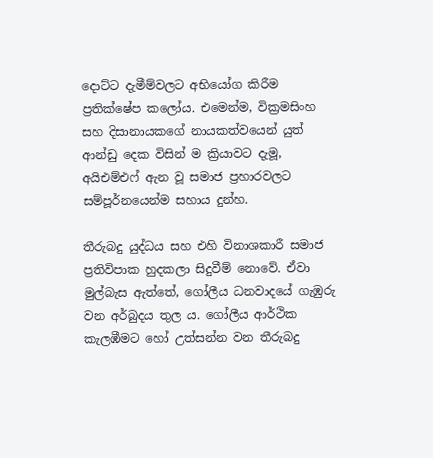දොට්ට දැමීම්වලට අභියෝග කිරීම ප්‍රතික්ෂේප කලෝය. එමෙන්ම, වික්‍රමසිංහ සහ දිසානායකගේ නායකත්වයෙන් යුත් ආන්ඩු දෙක විසින් ම ක්‍රියාවට දැමූ, අයිඑම්එෆ් ඇන වූ සමාජ ප්‍රහාරවලට සම්පූර්නයෙන්ම සහාය දුන්හ.

තීරුබදු යුද්ධය සහ එහි විනාශකාරී සමාජ ප්‍රතිවිපාක හුදකලා සිදුවීම් නොවේ. ඒවා මුල්බැස ඇත්තේ, ගෝලීය ධනවාදයේ ගැඹුරු වන අර්බුදය තුල ය. ගෝලීය ආර්ථික කැලඹීමට හෝ උත්සන්න වන තීරුබදු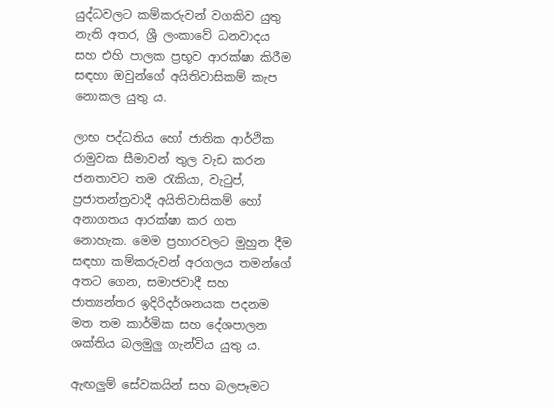යුද්ධවලට කම්කරුවන් වගකිව යුතු නැති අතර, ශ්‍රී ලංකාවේ ධනවාදය සහ එහි පාලක ප්‍රභූව ආරක්ෂා කිරීම සඳහා ඔවුන්ගේ අයිතිවාසිකම් කැප නොකල යුතු ය.

ලාභ පද්ධතිය හෝ ජාතික ආර්ථික රාමුවක සීමාවන් තුල වැඩ කරන ජනතාවට තම රැකියා, වැටුප්, ප්‍රජාතන්ත්‍රවාදී අයිතිවාසිකම් හෝ අනාගතය ආරක්ෂා කර ගත නොහැක. මෙම ප්‍රහාරවලට මුහුන දීම සඳහා කම්කරුවන් අරගලය තමන්ගේ අතට ගෙන, සමාජවාදී සහ ජාත්‍යන්තර ඉදිරිදර්ශනයක පදනම මත තම කාර්මික සහ දේශපාලන ශක්තිය බලමුලු ගැන්විය යුතු ය.

ඇඟලුම් සේවකයින් සහ බලපෑමට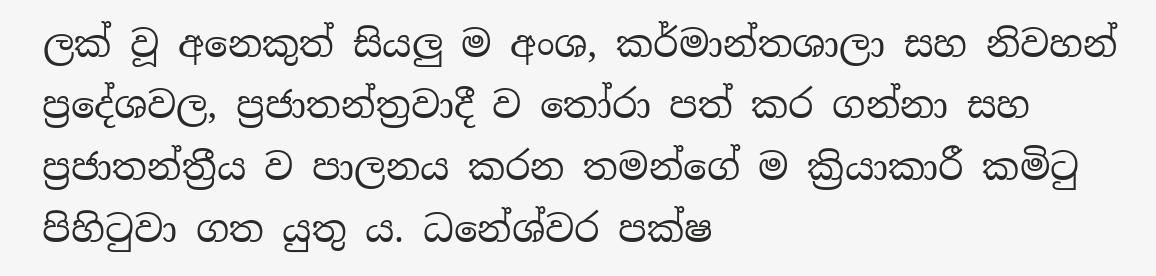ලක් වූ අනෙකුත් සියලු ම අංශ, කර්මාන්තශාලා සහ නිවහන් ප්‍රදේශවල, ප්‍රජාතන්ත්‍රවාදී ව තෝරා පත් කර ගන්නා සහ ප්‍රජාතන්ත්‍රීය ව පාලනය කරන තමන්ගේ ම ක්‍රියාකාරී කමිටු පිහිටුවා ගත යුතු ය. ධනේශ්වර පක්ෂ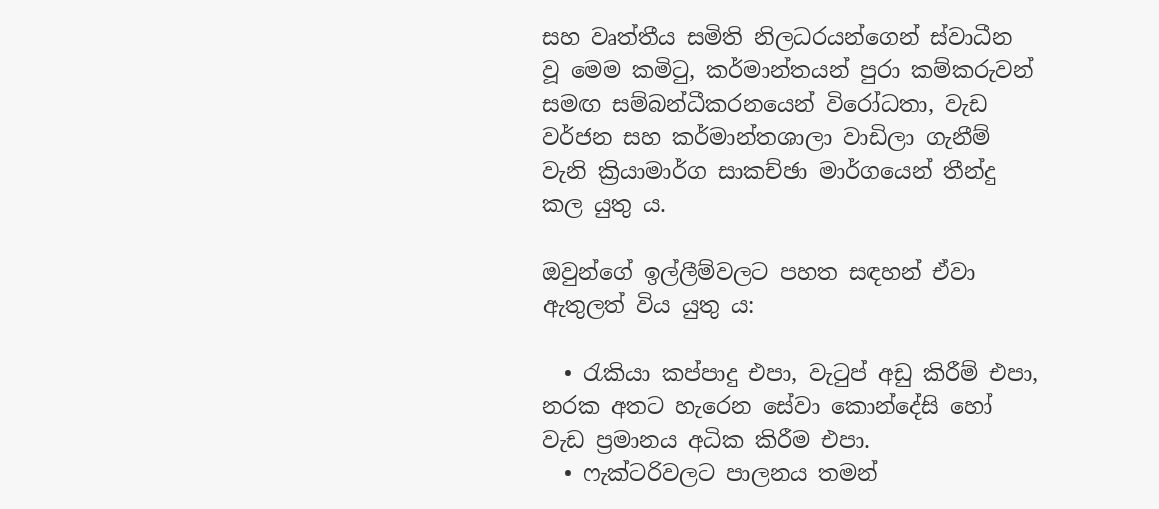සහ වෘත්තීය සමිති නිලධරයන්ගෙන් ස්වාධීන වූ මෙම කමිටු, කර්මාන්තයන් පුරා කම්කරුවන් සමඟ සම්බන්ධීකරනයෙන් විරෝධතා, වැඩ වර්ජන සහ කර්මාන්තශාලා වාඩිලා ගැනීම් වැනි ක්‍රියාමාර්ග සාකච්ඡා මාර්ගයෙන් තීන්දු කල යුතු ය.

ඔවුන්ගේ ඉල්ලීම්වලට පහත සඳහන් ඒවා ඇතුලත් විය යුතු ය:

  • රැකියා කප්පාදු එපා, වැටුප් අඩු කිරීම් එපා, නරක අතට හැරෙන සේවා කොන්දේසි හෝ වැඩ ප්‍රමානය අධික කිරීම එපා.
  • ෆැක්ටරිවලට පාලනය තමන්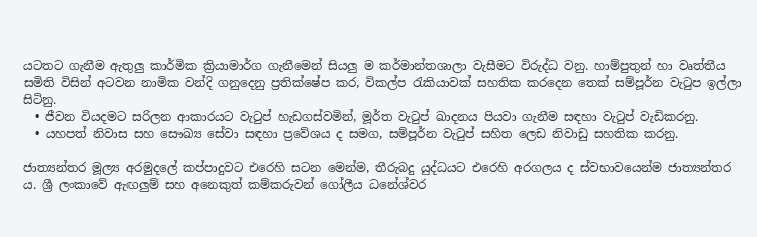යටතට ගැනීම ඇතුලු කාර්මික ක්‍රියාමාර්ග ගැනීමෙන් සියලු ම කර්මාන්තශාලා වැසීමට විරුද්ධ වනු. හාම්පුතුන් හා වෘත්තීය සමිති විසින් අටවන නාමික වන්දි ගනුදෙනු ප්‍රතික්ෂේප කර, විකල්ප රැකියාවක් සහතික කරදෙන තෙක් සම්පූර්න වැටුප ඉල්ලා සිටිනු.
  • ජීවන වියදමට සරිලන ආකාරයට වැටුප් හැඩගස්වමින්, මූර්ත වැටුප් ඛාදනය පියවා ගැනීම සඳහා වැටුප් වැඩිකරනු.
  • යහපත් නිවාස සහ සෞඛ්‍ය සේවා සඳහා ප්‍රවේශය ද සමග, සම්පූර්න වැටුප් සහිත ලෙඩ නිවාඩු සහතික කරනු.

ජාත්‍යන්තර මූල්‍ය අරමුදලේ කප්පාදුවට එරෙහි සටන මෙන්ම, තීරුබදු යුද්ධයට එරෙහි අරගලය ද ස්වභාවයෙන්ම ජාත්‍යන්තර ය. ශ්‍රී ලංකාවේ ඇඟලුම් සහ අනෙකුත් කම්කරුවන් ගෝලීය ධනේශ්වර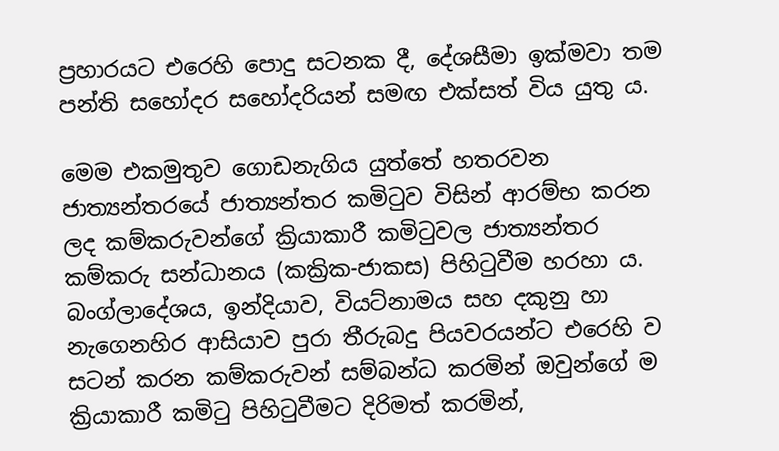ප්‍රහාරයට එරෙහි පොදු සටනක දී, දේශසීමා ඉක්මවා තම පන්ති සහෝදර සහෝදරියන් සමඟ එක්සත් විය යුතු ය.

මෙම එකමුතුව ගොඩනැගිය යුත්තේ හතරවන ජාත්‍යන්තරයේ ජාත්‍යන්තර කමිටුව විසින් ආරම්භ කරන ලද කම්කරුවන්ගේ ක්‍රියාකාරී කමිටුවල ජාත්‍යන්තර කම්කරු සන්ධානය (කක්‍රික-ජාකස) පිහිටුවීම හරහා ය. බංග්ලාදේශය, ඉන්දියාව, වියට්නාමය සහ දකුනු හා නැගෙනහිර ආසියාව පුරා තීරුබදු පියවරයන්ට එරෙහි ව සටන් කරන කම්කරුවන් සම්බන්ධ කරමින් ඔවුන්ගේ ම ක්‍රියාකාරී කමිටු පිහිටුවීමට දිරිමත් කරමින්,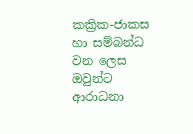කක්‍රික-ජාකස හා සම්බන්ධ වන ලෙස ඔවුන්ට ආරාධනා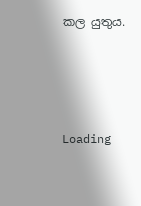කල යුතුය.




Loading